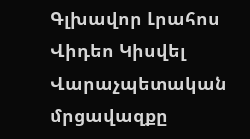Գլխավոր Լրահոս Վիդեո Կիսվել
Վարաչպետական մրցավազքը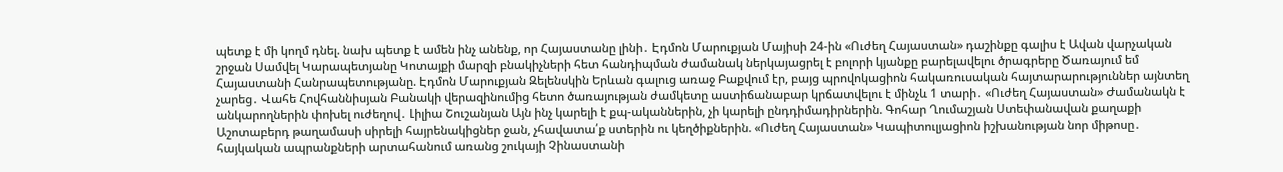պետք է մի կողմ դնել. նախ պետք է ամեն ինչ անենք, որ Հայաստանը լինի․ Էդմոն Մարուքյան Մայիսի 24-ին «Ուժեղ Հայաստան» դաշինքը գալիս է Ավան վարչական շրջան Սամվել Կարապետյանը Կոտայքի մարզի բնակիչների հետ հանդիպման ժամանակ ներկայացրել է բոլորի կյանքը բարելավելու ծրագրերը Ծառայում եմ Հայաստանի Հանրապետությանը. Էդմոն Մարուքյան Զելենսկին Երևան գալուց առաջ Բաքվում էր, բայց պրովոկացիոն հակառուսական հայտարարություններ այնտեղ չարեց․ Վահե Հովհաննիսյան Բանակի վերազինումից հետո ծառայության ժամկետը աստիճանաբար կրճատվելու է մինչև 1 տարի․ «Ուժեղ Հայաստան» Ժամանակն է անկարողներին փոխել ուժեղով․ Լիլիա Շուշանյան Այն ինչ կարելի է քպ-ականներին, չի կարելի ընդդիմադիրներին. Գոհար Ղումաշյան Ստեփանավան քաղաքի Աշոտաբերդ թաղամասի սիրելի հայրենակիցներ ջան, չհավատա՛ք ստերին ու կեղծիքներին. «Ուժեղ Հայաստան» Կապիտուլյացիոն իշխանության նոր միթոսը․ հայկական ապրանքների արտահանում առանց շուկայի Չինաստանի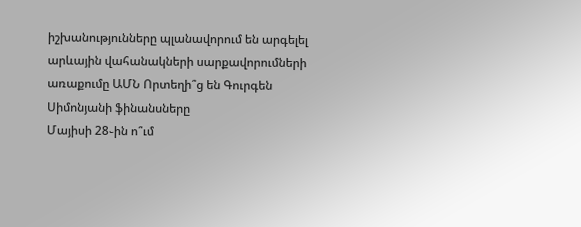իշխանությունները պլանավորում են արգելել արևային վահանակների սարքավորումների առաքումը ԱՄՆ Որտեղի՞ց են Գուրգեն Սիմոնյանի ֆինանսները
Մայիսի 28֊ին ո՞ւմ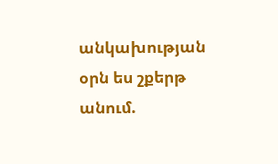անկախության օրն ես շքերթ անում.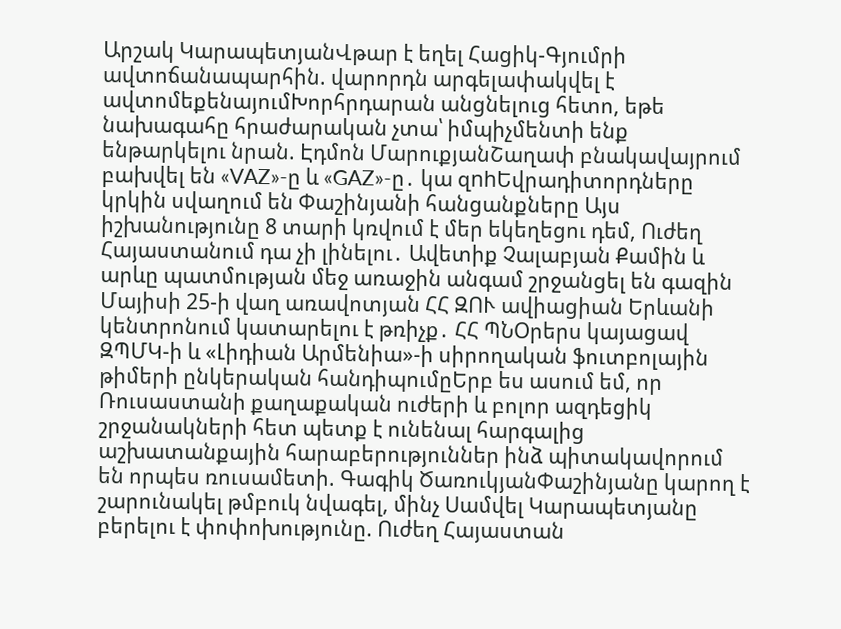Արշակ ԿարապետյանՎթար է եղել Հացիկ-Գյումրի ավտոճանապարհին. վարորդն արգելափակվել է ավտոմեքենայումԽորհրդարան անցնելուց հետո, եթե նախագահը հրաժարական չտա՝ իմպիչմենտի ենք ենթարկելու նրան. Էդմոն ՄարուքյանՇաղափ բնակավայրում բախվել են «VAZ»-ը և «GAZ»-ը․ կա զnhԵվրադիտորդները կրկին սվաղում են Փաշինյանի հանցանքները Այս իշխանությունը 8 տարի կռվում է մեր եկեղեցու դեմ, Ուժեղ Հայաստանում դա չի լինելու․ Ավետիք Չալաբյան Քամին և արևը պատմության մեջ առաջին անգամ շրջանցել են գազին Մայիսի 25-ի վաղ առավոտյան ՀՀ ԶՈՒ ավիացիան Երևանի կենտրոնում կատարելու է թռիչք․ ՀՀ ՊՆՕրերս կայացավ ԶՊՄԿ-ի և «Լիդիան Արմենիա»-ի սիրողական ֆուտբոլային թիմերի ընկերական հանդիպումըԵրբ ես ասում եմ, որ Ռուսաստանի քաղաքական ուժերի և բոլոր ազդեցիկ շրջանակների հետ պետք է ունենալ հարգալից աշխատանքային հարաբերություններ ինձ պիտակավորում են որպես ռուսամետի. Գագիկ ԾառուկյանՓաշինյանը կարող է շարունակել թմբուկ նվագել, մինչ Սամվել Կարապետյանը բերելու է փոփոխությունը. Ուժեղ Հայաստան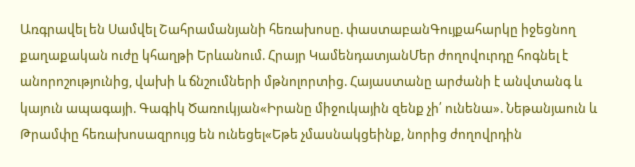Առգրավել են Սամվել Շահրամանյանի հեռախոսը. փաստաբանԳույքահարկը իջեցնող քաղաքական ուժը կհաղթի Երևանում. Հրայր ԿամենդատյանՄեր ժողովուրդը հոգնել է անորոշությունից, վախի և ճնշումների մթնոլորտից. Հայաստանը արժանի է անվտանգ և կայուն ապագայի. Գագիկ Ծառուկյան«Իրանը միջուկային զենք չի՛ ունենա». Նեթանյաուն և Թրամփը հեռախոսազրույց են ունեցել«Եթե չմասնակցեինք, նորից ժողովրդին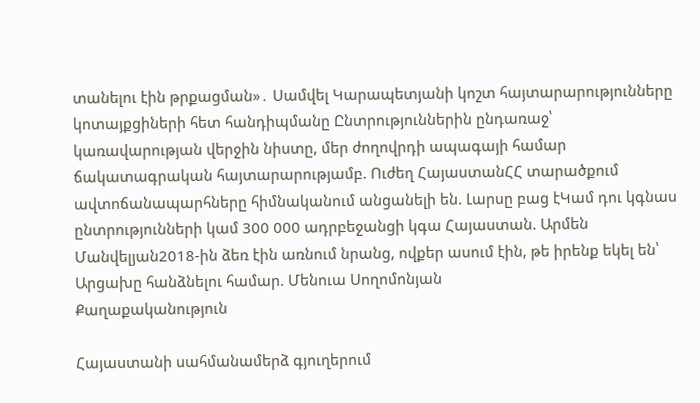տանելու էին թրքացման»․ Սամվել Կարապետյանի կոշտ հայտարարությունները կոտայքցիների հետ հանդիպմանը Ընտրություններին ընդառաջ՝ կառավարության վերջին նիստը, մեր ժողովրդի ապագայի համար ճակատագրական հայտարարությամբ. Ուժեղ ՀայաստանՀՀ տարածքում ավտոճանապարհները հիմնականում անցանելի են. Լարսը բաց էԿամ դու կգնաս ընտրությունների կամ 300 000 ադրբեջանցի կգա Հայաստան. Արմեն Մանվելյան2018-ին ձեռ էին առնում նրանց, ովքեր ասում էին, թե իրենք եկել են՝ Արցախը հանձնելու համար. Մենուա Սողոմոնյան
Քաղաքականություն

Հայաստանի սահմանամերձ գյուղերում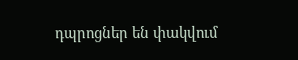դպրոցներ են փակվում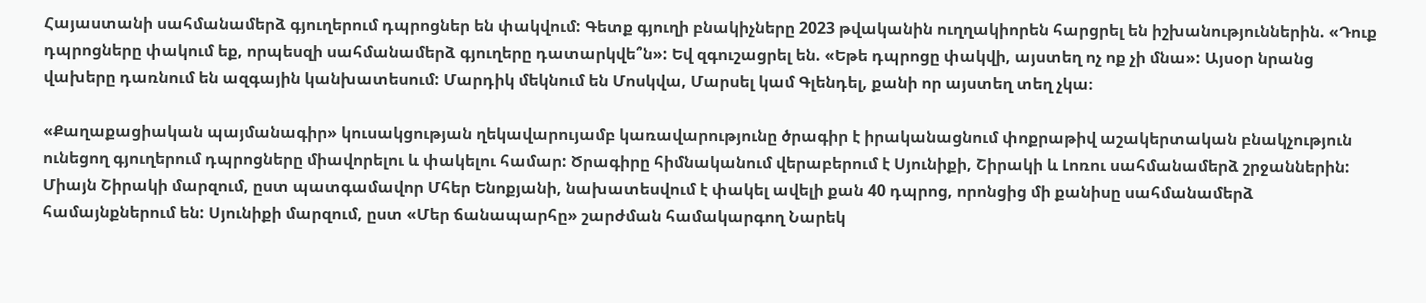Հայաստանի սահմանամերձ գյուղերում դպրոցներ են փակվում: Գետք գյուղի բնակիչները 2023 թվականին ուղղակիորեն հարցրել են իշխանություններին. «Դուք դպրոցները փակում եք, որպեսզի սահմանամերձ գյուղերը դատարկվե՞ն»: Եվ զգուշացրել են. «Եթե դպրոցը փակվի, այստեղ ոչ ոք չի մնա»: Այսօր նրանց վախերը դառնում են ազգային կանխատեսում: Մարդիկ մեկնում են Մոսկվա, Մարսել կամ Գլենդել, քանի որ այստեղ տեղ չկա։

«Քաղաքացիական պայմանագիր» կուսակցության ղեկավարույամբ կառավարությունը ծրագիր է իրականացնում փոքրաթիվ աշակերտական բնակչություն ունեցող գյուղերում դպրոցները միավորելու և փակելու համար: Ծրագիրը հիմնականում վերաբերում է Սյունիքի, Շիրակի և Լոռու սահմանամերձ շրջաններին: Միայն Շիրակի մարզում, ըստ պատգամավոր Մհեր Ենոքյանի, նախատեսվում է փակել ավելի քան 40 դպրոց, որոնցից մի քանիսը սահմանամերձ համայնքներում են: Սյունիքի մարզում, ըստ «Մեր ճանապարհը» շարժման համակարգող Նարեկ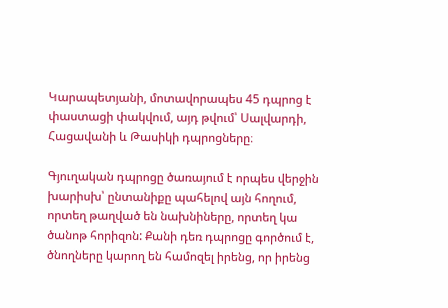Կարապետյանի, մոտավորապես 45 դպրոց է փաստացի փակվում, այդ թվում՝ Սալվարդի, Հացավանի և Թասիկի դպրոցները։

Գյուղական դպրոցը ծառայում է որպես վերջին խարիսխ՝ ընտանիքը պահելով այն հողում, որտեղ թաղված են նախնիները, որտեղ կա ծանոթ հորիզոն: Քանի դեռ դպրոցը գործում է, ծնողները կարող են համոզել իրենց, որ իրենց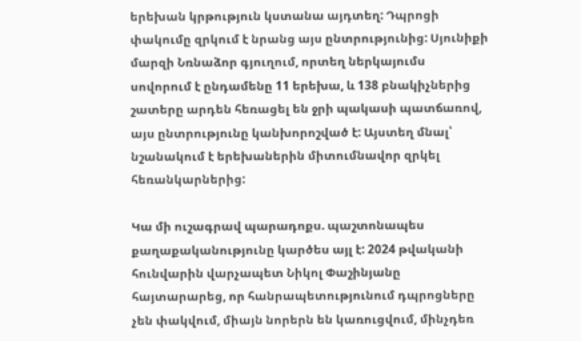երեխան կրթություն կստանա այդտեղ: Դպրոցի փակումը զրկում է նրանց այս ընտրությունից: Սյունիքի մարզի Նռնաձոր գյուղում, որտեղ ներկայումս սովորում է ընդամենը 11 երեխա, և 138 բնակիչներից շատերը արդեն հեռացել են ջրի պակասի պատճառով, այս ընտրությունը կանխորոշված է: Այստեղ մնալ՝ նշանակում է երեխաներին միտումնավոր զրկել հեռանկարներից:

Կա մի ուշագրավ պարադոքս. պաշտոնապես քաղաքականությունը կարծես այլ է: 2024 թվականի հունվարին վարչապետ Նիկոլ Փաշինյանը հայտարարեց, որ հանրապետությունում դպրոցները չեն փակվում, միայն նորերն են կառուցվում, մինչդեռ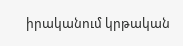իրականում կրթական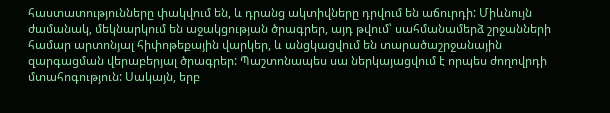հաստատությունները փակվում են, և դրանց ակտիվները դրվում են աճուրդի: Միևնույն ժամանակ, մեկնարկում են աջակցության ծրագրեր, այդ թվում՝ սահմանամերձ շրջանների համար արտոնյալ հիփոթեքային վարկեր, և անցկացվում են տարածաշրջանային զարգացման վերաբերյալ ծրագրեր: Պաշտոնապես սա ներկայացվում է որպես ժողովրդի մտահոգություն: Սակայն, երբ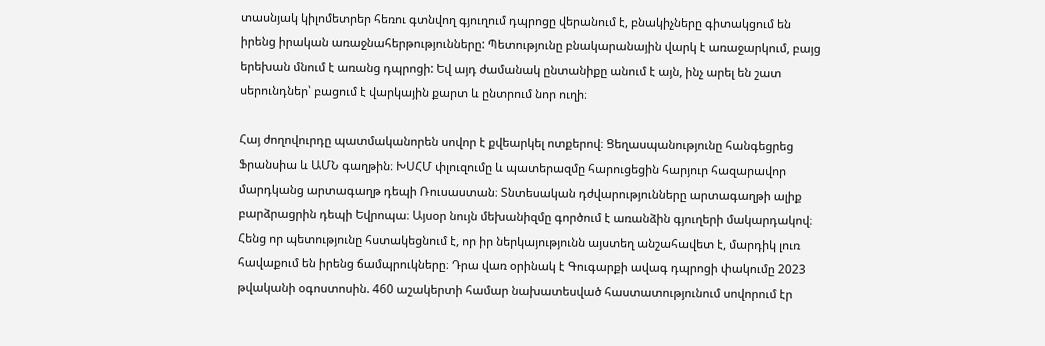տասնյակ կիլոմետրեր հեռու գտնվող գյուղում դպրոցը վերանում է, բնակիչները գիտակցում են իրենց իրական առաջնահերթությունները: Պետությունը բնակարանային վարկ է առաջարկում, բայց երեխան մնում է առանց դպրոցի: Եվ այդ ժամանակ ընտանիքը անում է այն, ինչ արել են շատ սերունդներ՝ բացում է վարկային քարտ և ընտրում նոր ուղի։

Հայ ժողովուրդը պատմականորեն սովոր է քվեարկել ոտքերով։ Ցեղասպանությունը հանգեցրեց Ֆրանսիա և ԱՄՆ գաղթին։ ԽՍՀՄ փլուզումը և պատերազմը հարուցեցին հարյուր հազարավոր մարդկանց արտագաղթ դեպի Ռուսաստան։ Տնտեսական դժվարությունները արտագաղթի ալիք բարձրացրին դեպի Եվրոպա։ Այսօր նույն մեխանիզմը գործում է առանձին գյուղերի մակարդակով։ Հենց որ պետությունը հստակեցնում է, որ իր ներկայությունն այստեղ անշահավետ է, մարդիկ լուռ հավաքում են իրենց ճամպրուկները։ Դրա վառ օրինակ է Գուգարքի ավագ դպրոցի փակումը 2023 թվականի օգոստոսին. 460 աշակերտի համար նախատեսված հաստատությունում սովորում էր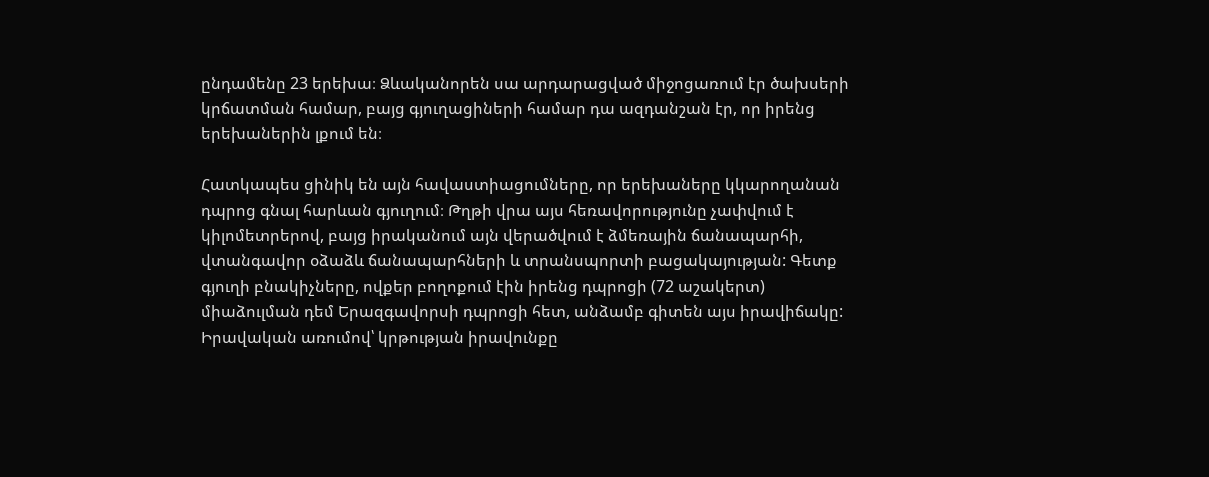ընդամենը 23 երեխա։ Ձևականորեն սա արդարացված միջոցառում էր ծախսերի կրճատման համար, բայց գյուղացիների համար դա ազդանշան էր, որ իրենց երեխաներին լքում են։

Հատկապես ցինիկ են այն հավաստիացումները, որ երեխաները կկարողանան դպրոց գնալ հարևան գյուղում։ Թղթի վրա այս հեռավորությունը չափվում է կիլոմետրերով, բայց իրականում այն վերածվում է ձմեռային ճանապարհի, վտանգավոր օձաձև ճանապարհների և տրանսպորտի բացակայության: Գետք գյուղի բնակիչները, ովքեր բողոքում էին իրենց դպրոցի (72 աշակերտ) միաձուլման դեմ Երազգավորսի դպրոցի հետ, անձամբ գիտեն այս իրավիճակը: Իրավական առումով՝ կրթության իրավունքը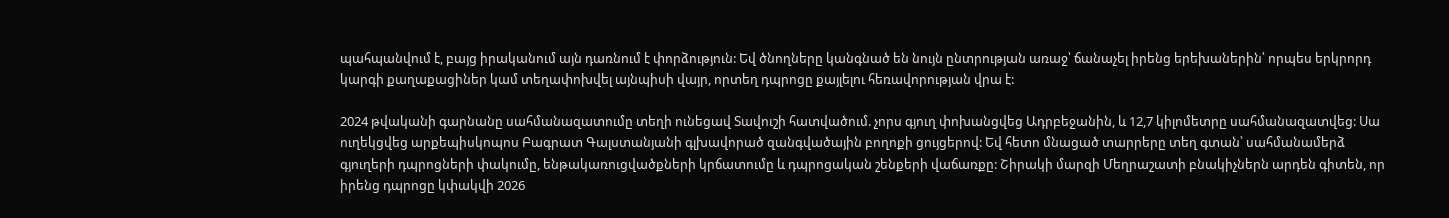պահպանվում է, բայց իրականում այն դառնում է փորձություն: Եվ ծնողները կանգնած են նույն ընտրության առաջ՝ ճանաչել իրենց երեխաներին՝ որպես երկրորդ կարգի քաղաքացիներ կամ տեղափոխվել այնպիսի վայր, որտեղ դպրոցը քայլելու հեռավորության վրա է:

2024 թվականի գարնանը սահմանազատումը տեղի ունեցավ Տավուշի հատվածում. չորս գյուղ փոխանցվեց Ադրբեջանին, և 12,7 կիլոմետրը սահմանազատվեց: Սա ուղեկցվեց արքեպիսկոպոս Բագրատ Գալստանյանի գլխավորած զանգվածային բողոքի ցույցերով: Եվ հետո մնացած տարրերը տեղ գտան՝ սահմանամերձ գյուղերի դպրոցների փակումը, ենթակառուցվածքների կրճատումը և դպրոցական շենքերի վաճառքը: Շիրակի մարզի Մեղրաշատի բնակիչներն արդեն գիտեն, որ իրենց դպրոցը կփակվի 2026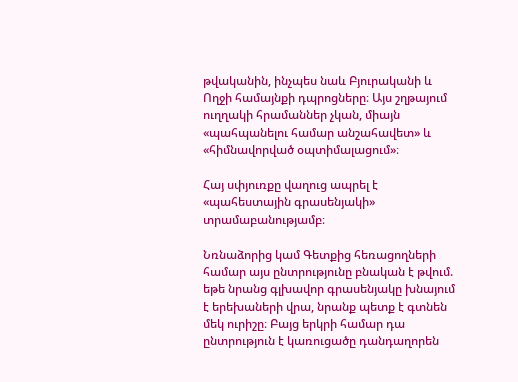թվականին, ինչպես նաև Բյուրականի և Ողջի համայնքի դպրոցները։ Այս շղթայում ուղղակի հրամաններ չկան, միայն «պահպանելու համար անշահավետ» և «հիմնավորված օպտիմալացում»։

Հայ սփյուռքը վաղուց ապրել է «պահեստային գրասենյակի» տրամաբանությամբ։

Նռնաձորից կամ Գետքից հեռացողների համար այս ընտրությունը բնական է թվում. եթե նրանց գլխավոր գրասենյակը խնայում է երեխաների վրա, նրանք պետք է գտնեն մեկ ուրիշը։ Բայց երկրի համար դա ընտրություն է կառուցածը դանդաղորեն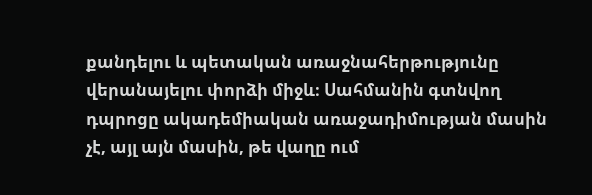քանդելու և պետական առաջնահերթությունը վերանայելու փորձի միջև։ Սահմանին գտնվող դպրոցը ակադեմիական առաջադիմության մասին չէ, այլ այն մասին, թե վաղը ում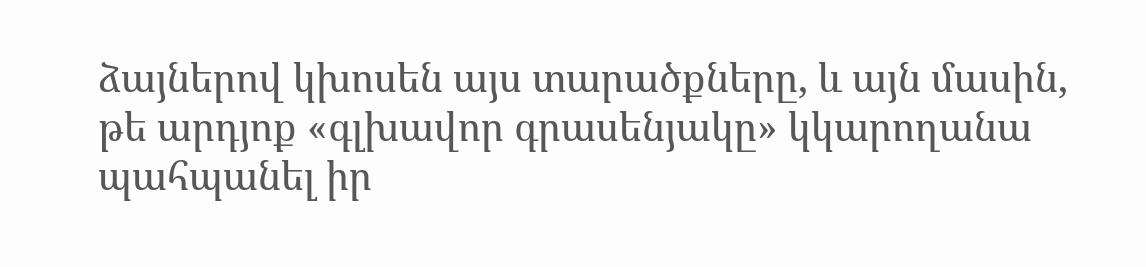ձայներով կխոսեն այս տարածքները, և այն մասին, թե արդյոք «գլխավոր գրասենյակը» կկարողանա պահպանել իր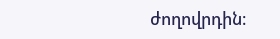ժողովրդին։